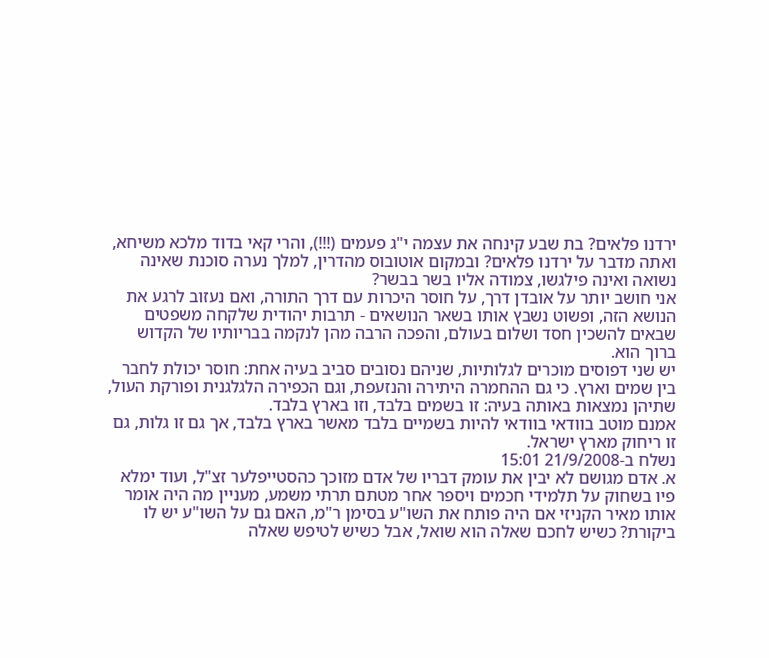ירדנו פלאים? בת שבע קינחה את עצמה י"ג פעמים (!!!), והרי קאי בדוד מלכא משיחא, ואתה מדבר על ירדנו פלאים? ובמקום אוטובוס מהדרין, למלך נערה סוכנת שאינה נשואה ואינה פילגשו, צמודה אליו בשר בבשר?
אני חושב יותר על אובדן דרך, על חוסר היכרות עם דרך התורה, ואם נעזוב לרגע את הנושא הזה, ופשוט נשבץ אותו בשאר הנושאים - תרבות יהודית שלקחה משפטים שבאים להשכין חסד ושלום בעולם, והפכה הרבה מהן לנקמה בבריותיו של הקדוש ברוך הוא.
יש שני דפוסים מוכרים לגלותיות, שניהם נסובים סביב בעיה אחת: חוסר יכולת לחבר בין שמים וארץ. כי גם ההחמרה היתירה והנזעפת, וגם הכפירה הלגלגנית ופורקת העול, שתיהן נמצאות באותה בעיה: זו בשמים בלבד, וזו בארץ בלבד.
אמנם מוטב בוודאי בוודאי להיות בשמיים בלבד מאשר בארץ בלבד, אך גם זו גלות, גם זו ריחוק מארץ ישראל.
נשלח ב-21/9/2008 15:01
א. אדם מגושם לא יבין את עומק דבריו של אדם מזוכך כהסטייפלער זצ"ל, ועוד ימלא פיו בשחוק על תלמידי חכמים ויספר אחר מטתם תרתי משמע, מעניין מה היה אומר אותו מאיר הקניזי אם היה פותח את השו"ע בסימן ר"מ, האם גם על השו"ע יש לו ביקורת? כשיש לחכם שאלה הוא שואל, אבל כשיש לטיפש שאלה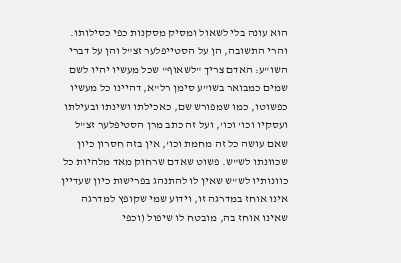הוא עונה בלי לשאול ומסיק מסקנות כפי כסילותו.
והרי התשובה, הן על הסטייפלער זצ"ל והן על דברי השו"ע: האדם צריך "לשאוף" שכל מעשיו יהיו לשם שמים כמבואר בשו"ע סימן רל"א, דהיינו כל מעשיו כפשוטו, כמו שמפורש שם, כאכילתו ושינתו ובעילתו ועסקיו וכו' וכו', ועל זה כתב מרן הסטיפלער זצ"ל שאם עושה כל זה מחמת וכו', אין בזה חסרון כיון שכוונתו לש"ש. פשוט שאדם שרחוק מאד מלהיות כל כוונותיו לש"ש שאין לו להתנהג בפרישות כיון שעדיין אינו אוחז במדרגה זו, וידוע שמי שקופץ למדרגה שאינו אוחז בה, מובטח לו שיפול (וכפי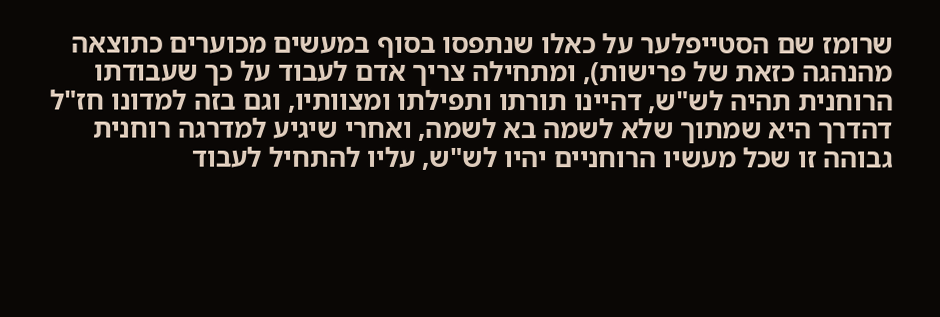שרומז שם הסטייפלער על כאלו שנתפסו בסוף במעשים מכוערים כתוצאה מהנהגה כזאת של פרישות), ומתחילה צריך אדם לעבוד על כך שעבודתו הרוחנית תהיה לש"ש, דהיינו תורתו ותפילתו ומצוותיו, וגם בזה למדונו חז"ל דהדרך היא שמתוך שלא לשמה בא לשמה, ואחרי שיגיע למדרגה רוחנית גבוהה זו שכל מעשיו הרוחניים יהיו לש"ש, עליו להתחיל לעבוד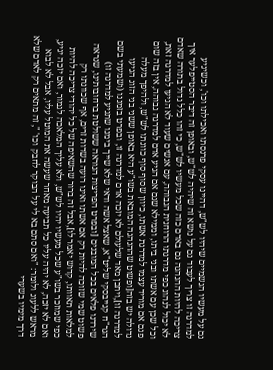גם על מעשיו הגשמיים שיהיו לש"ש, דהיינו עסקי פרנסתו ואכילתו וכו', וכשיגיע למדרגה זו צריך לעבוד גם על נושא זה שיהיה לש"ש, ובאופן זה דיבר הסטייפלער איך צריכה להיות ההנהגה גם באדם כזה שכל מעשיו לש"ש, כי זהו כלל גדול בתורה שאדם לא יכול לנהוג כפי מדרגתו הרוחנית הגבוהה, עם אנשים שעוד לא הגיעו למדרגה זאת, וכל שכן עם אשתו ובני ביתו, וממילא שגם אם הגיע אדם למדרגה גבוהה, אין בזה שום פגם אם מוריד עצמו למדרגת אשתו, כיוון שסוף סוף כוונתו לש"ש, ולהיפך מעלה גדולה יש בזה[ופשוט שההנהגה המובאת בשו"ע היא באופן ששני בני הזוג הגיעו למדרגה זו],ויתכן מאד שלעולם לא יזכה אדם למדרגה זו, ובפרט בזמננו (ושמעתי בשם הגר"ח קנייבסקי שליט"א, שאצל אשה ודאי שלא שייך בימנו שתגיע למדרגה זו) שירדנו פלאים בכל המובנים [ובפרט הפריצות הנוראה ששולטת ברחובותינו, שנראה פשוט שמי שזוכה להיות רק אם אשתו ואינו רועה בשדות זרים, אף שכוונתו רק למלאות תאוותו, קדוש יאמר לו],אבל זה ברור שהשאיפה של כל יהודי צריכה להיות כפי שמוזכר בשו"ע שכל מעשיו יהיו לש"ש, ולא עליך המלאכה לגמור, ואם יזכה יגיע, ואם לא יזכה, לא יהיה עליו כל תביעה מאחר שעשה את המוטל עליו, אבל לא לבוא מראש ללעוג ולומר: "ואם סתם בא לי על הבוקר לחבק וכו' ", זה מתאים רק לאדם שלא דרך מימיו בשערי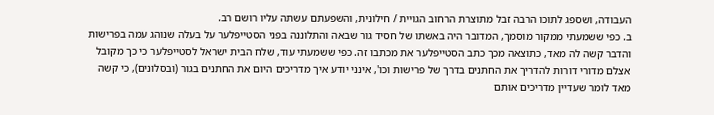העבודה, ושספג לתוכו הרבה זבל מתוצרת הרחוב הגויית / חילונית, והשפעתם עשתה עליו רושם רב.
ב. כפי ששמעתי ממקור מוסמך, המדובר היה באשתו של חסיד גור שבאה והתלוננה בפני הסטייפלער על בעלה שנוהג עמה בפרישות והדבר קשה לה מאד, כתוצאה מכך כתב הסטייפלער את מכתבו זה. כפי ששמעתי עוד, שלח הבית ישראל לסטייפלער כי כך מקובל אצלם מדורי דורות להדריך את החתנים בדרך של פרישות וכו', אינני יודע איך מדריכים היום את החתנים בגור (ובסלונים), כי קשה מאד לומר שעדיין מדריכים אותם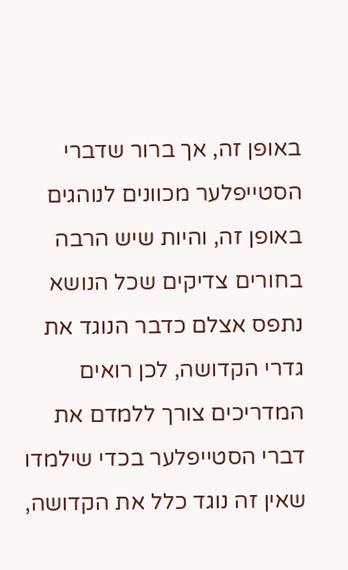באופן זה, אך ברור שדברי הסטייפלער מכוונים לנוהגים באופן זה, והיות שיש הרבה בחורים צדיקים שכל הנושא נתפס אצלם כדבר הנוגד את גדרי הקדושה, לכן רואים המדריכים צורך ללמדם את דברי הסטייפלער בכדי שילמדו שאין זה נוגד כלל את הקדושה,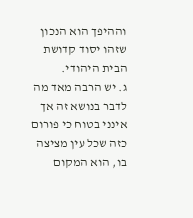וההיפך הוא הנכון שזהו יסוד קדושת הבית היהודי.
ג. יש הרבה מאד מה לדבר בנושא זה אך אינני בטוח כי פורום כזה שכל עין מציצה בו, הוא המקום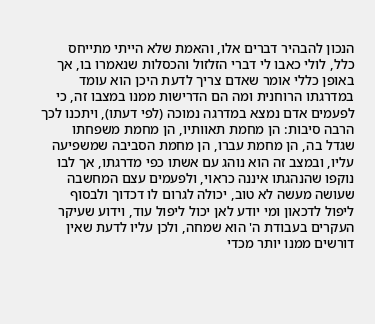הנכון להבהיר דברים אלו, והאמת שלא הייתי מתייחס כלל, לולי כאבו לי דברי הזלזול והכסלות שנאמרו בו, אך באופן כללי אומר שאדם צריך לדעת היכן הוא עומד במדרגתו הרוחנית ומה הם הדרישות ממנו במצבו זה, כי לפעמים אדם נמצא במדרגה נמוכה (לפי דעתו), ויתכנו לכך הרבה סיבות: הן מחמת תאוותיו, הן מחמת משפחתו שגדל בה, הן מחמת עברו, הן מחמת הסביבה שמשפיעה עליו, ובמצב זה הוא נוהג עם אשתו כפי מדרגתו, אך לבו נוקפו שהנהגתו איננה כראוי, ולפעמים עצם המחשבה שעושה מעשה לא טוב, יכולה לגרום לו דכדוך ולבסוף ליפול לדכאון ומי יודע לאן יכול ליפול עוד, וידוע שעיקר העקרים בעבודת ה' הוא שמחה, ולכן עליו לדעת שאין דורשים ממנו יותר מכדי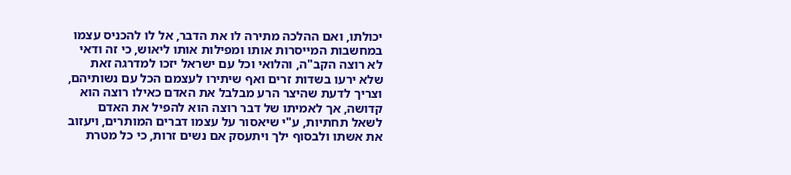יכולתו, ואם ההלכה מתירה לו את הדבר, אל לו להכניס עצמו במחשבות המייסרות אותו ומפילות אותו ליאוש, כי זה ודאי לא רוצה הקב"ה, והלואי וכל עם ישראל יזכו למדרגה זאת שלא ירעו בשדות זרים ואף שיתירו לעצמם הכל עם נשותיהם, וצריך לדעת שהיצר הרע מבלבל את האדם כאילו רוצה הוא קדושה, אך לאמיתו של דבר רוצה הוא להפיל את האדם לשאל תחתיות, ע"י שיאסור על עצמו דברים המותרים, ויעזוב את אשתו ולבסוף ילך ויתעסק אם נשים זרות, כי כל מטרת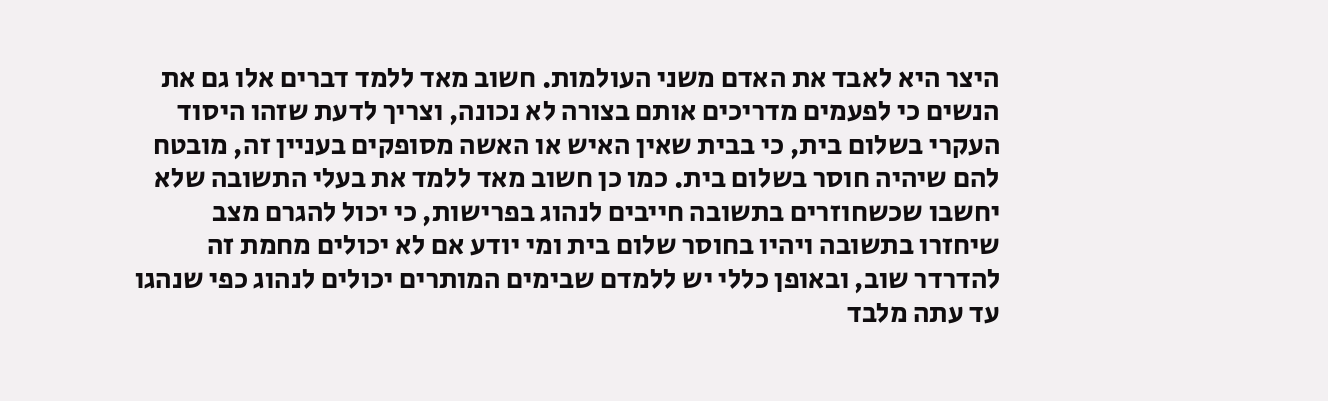היצר היא לאבד את האדם משני העולמות. חשוב מאד ללמד דברים אלו גם את הנשים כי לפעמים מדריכים אותם בצורה לא נכונה, וצריך לדעת שזהו היסוד העקרי בשלום בית, כי בבית שאין האיש או האשה מסופקים בעניין זה, מובטח להם שיהיה חוסר בשלום בית. כמו כן חשוב מאד ללמד את בעלי התשובה שלא יחשבו שכשחוזרים בתשובה חייבים לנהוג בפרישות, כי יכול להגרם מצב שיחזרו בתשובה ויהיו בחוסר שלום בית ומי יודע אם לא יכולים מחמת זה להדרדר שוב, ובאופן כללי יש ללמדם שבימים המותרים יכולים לנהוג כפי שנהגו עד עתה מלבד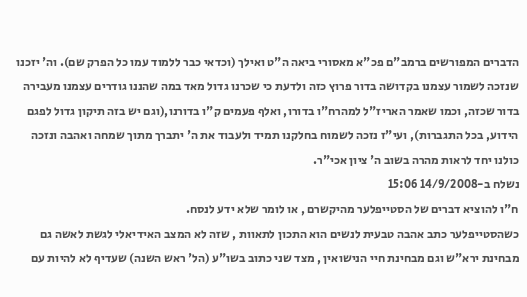הדברים המפורשים ברמב"ם פכ"א מאסורי ביאה ה"ט ואילך (וכדאי כבר ללמוד עמו כל הפרק שם). וה' יזכנו שנזכה לשמור עצמנו בקדושה בדור פרוץ כזה ולדעת כי שכרנו גדול מאד במה שהננו גודרים עצמנו מעבירה בדור שכזה, וכמו שאמר האריז"ל למהרח"ו בדורו, ואלף פעמים ק"ו בדורנו,(וגם יש בזה תיקון גדול לפגם הידוע, בכל התגברות), ועי"ז נזכה לשמוח בחלקנו תמיד ולעבוד את ה' יתברך מתוך שמחה ואהבה ונזכה כולנו יחד לראות מהרה בשוב ה' ציון אכי"ר.
נשלח ב-14/9/2008 15:06
ח"ו להוציא דברים של הסטייפלער מהיקשרם , או לומר שלא ידע לנסח.
כשהסטייפלער כתב אהבה טבעית לנשים הוא התכון לתאוות , שזה לא המצב האידיאלי לגשת לאשה גם מבחינת ירא"ש וגם מבחינת חיי הנישואין , מצד שני כתוב בשו"ע (הל' ראש השנה) שעדיף לא להיות עם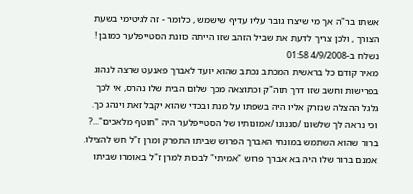אשתו בר"ה אך מי שיצרו גובר עליו עדיף שישמש , כלומר - זה לגיטימי בשעת הצורך , ולכן צריך לדעת את שביל הזהב שזו הייתה כוונת הסטייפלער כמובן !
נשלח ב-4/9/2008 01:58
מאיר קודם כל בראשית המכתב נכתב שהוא יועד לאברך פאנעט שרצה לנהוג בפרישות וחשב שזו דרך תוה"ק וכתוצאה מכך שלום הבית שלו נהרס, אי לכך גלגל ההצלה שנזרק אליו היה בשפתו על מנת ובכדי שהוא יקבל זאת וינהג כך. וכי נראה לך שלשונו /סגנונו /אמונותיו של הסטייפלער היה "חוטף מלאכים"...? ברור שהוא השתמש במונחי האברך הפרוש שביתו התפרק ומרן ז"ל חש להצילו. אמנם ברור שלו היה בא אברך פרוש "אמיתי" לבכות למרן ז"ל באומרו שביתו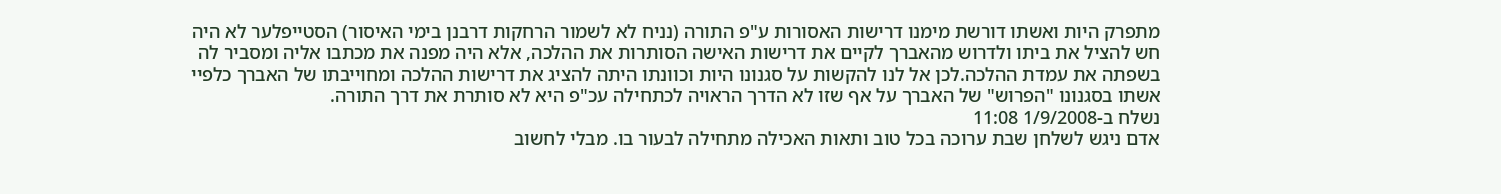מתפרק היות ואשתו דורשת מימנו דרישות האסורות ע"פ התורה (נניח לא לשמור הרחקות דרבנן בימי האיסור) הסטייפלער לא היה חש להציל את ביתו ולדרוש מהאברך לקיים את דרישות האישה הסותרות את ההלכה, אלא היה מפנה את מכתבו אליה ומסביר לה בשפתה את עמדת ההלכה.לכן אל לנו להקשות על סגנונו היות וכוונתו היתה להציג את דרישות ההלכה ומחוייבתו של האברך כלפיי אשתו בסגנונו "הפרוש" של האברך על אף שזו לא הדרך הראויה לכתחילה עכ"פ היא לא סותרת את דרך התורה.
נשלח ב-1/9/2008 11:08
אדם ניגש לשלחן שבת ערוכה בכל טוב ותאות האכילה מתחילה לבעור בו. מבלי לחשוב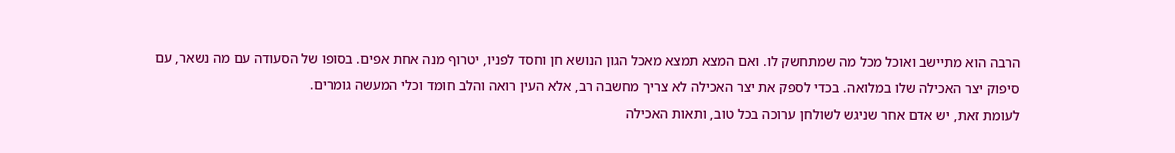הרבה הוא מתיישב ואוכל מכל מה שמתחשק לו. ואם המצא תמצא מאכל הגון הנושא חן וחסד לפניו, יטרוף מנה אחת אפים. בסופו של הסעודה עם מה נשאר, עם סיפוק יצר האכילה שלו במלואה. בכדי לספק את יצר האכילה לא צריך מחשבה רב, אלא העין רואה והלב חומד וכלי המעשה גומרים.
לעומת זאת, יש אדם אחר שניגש לשולחן ערוכה בכל טוב, ותאות האכילה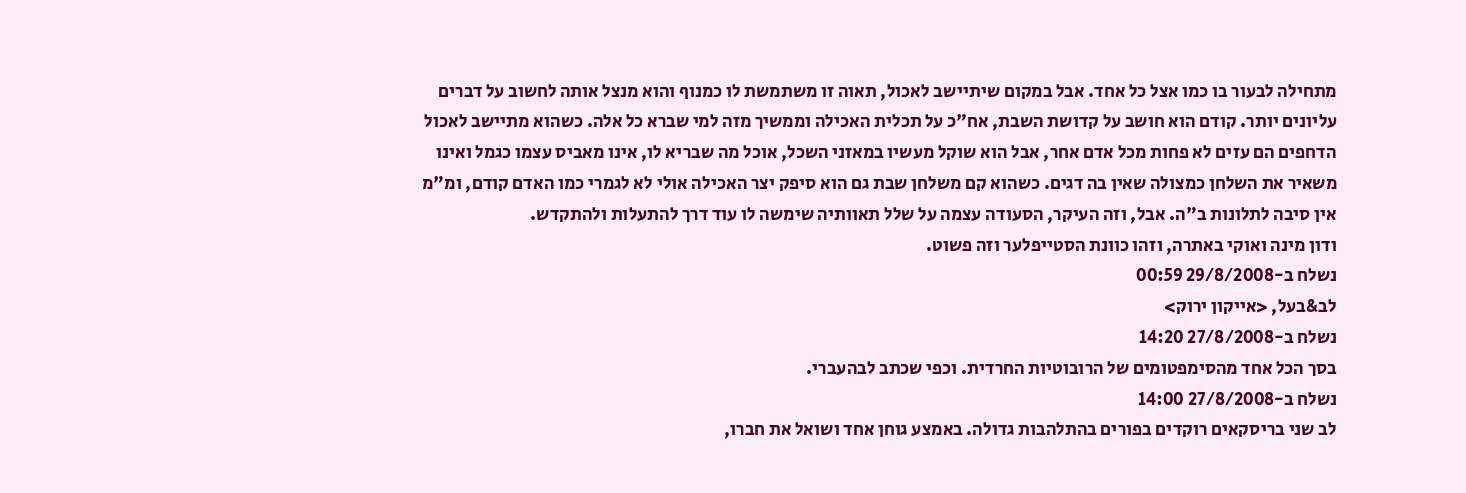מתחילה לבעור בו כמו אצל כל אחד. אבל במקום שיתיישב לאכול, תאוה זו משתמשת לו כמנוף והוא מנצל אותה לחשוב על דברים עליונים יותר. קודם הוא חושב על קדושת השבת, אח"כ על תכלית האכילה וממשיך מזה למי שברא כל אלה. כשהוא מתיישב לאכול הדחפים הם עזים לא פחות מכל אדם אחר, אבל הוא שוקל מעשיו במאזני השכל, אוכל מה שבריא לו, אינו מאביס עצמו כגמל ואינו משאיר את השלחן כמצולה שאין בה דגים. כשהוא קם משלחן שבת גם הוא סיפק יצר האכילה אולי לא לגמרי כמו האדם קודם, ומ"מ אין סיבה לתלונות ב"ה. אבל, וזה העיקר, הסעודה עצמה על שלל תאוותיה שימשה לו עוד דרך להתעלות ולהתקדש.
ודון מינה ואוקי באתרה, וזהו כוונת הסטייפלער וזה פשוט.
נשלח ב-29/8/2008 00:59
לב&בעל, <אייקון ירוק>
נשלח ב-27/8/2008 14:20
בסך הכל אחד מהסימפטומים של הרובוטיות החרדית. וכפי שכתב לבהעברי.
נשלח ב-27/8/2008 14:00
לב שני בריסקאים רוקדים בפורים בהתלהבות גדולה. באמצע גוחן אחד ושואל את חברו,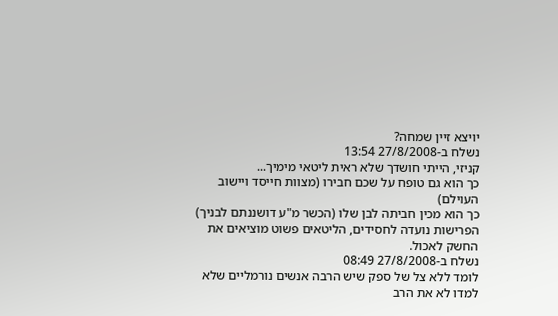יויצא זיין שמחה?
נשלח ב-27/8/2008 13:54
קניזי, הייתי חושדך שלא ראית ליטאי מימיך...
כך הוא גם טופח על שכם חבירו (מצוות חייסד ויישוב העוילם)
כך הוא מכין חביתה לבן שלו (הכשר מ"ע דושננתם לבניך)
הפרישות נועדה לחסידים, הליטאים פשוט מוציאים את החשק לאכול.
נשלח ב-27/8/2008 08:49
לומד ללא צל של ספק שיש הרבה אנשים נורמליים שלא למדו לא את הרב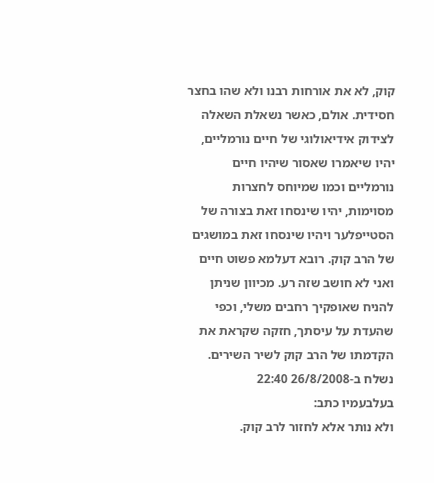קוק, לא את אורחות רבנו ולא שהו בחצר חסידית. אולם, כאשר נשאלת השאלה לצידוק אידיאולוגי של חיים נורמליים, יהיו שיאמרו שאסור שיהיו חיים נורמליים וכמו שמיוחס לחצרות מסוימות, יהיו שינסחו זאת בצורה של הסטייפלער ויהיו שינסחו זאת במושגים של הרב קוק. רובא דעלמא פשוט חיים ואני לא חושב שזה רע. מכיוון שניתן להניח שאופקיך רחבים משלי, וכפי שהעדת על עיסתך, חזקה שקראת את הקדמתו של הרב קוק לשיר השירים.
נשלח ב-26/8/2008 22:40
בעלבעמיו כתב:
ולא נותר אלא לחזור לרב קוק.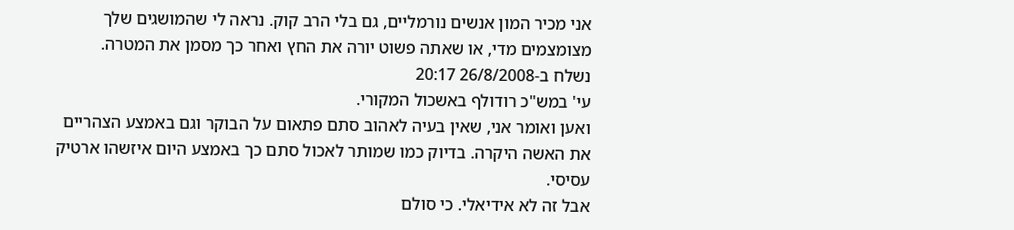אני מכיר המון אנשים נורמליים, גם בלי הרב קוק. נראה לי שהמושגים שלך מצומצמים מדי, או שאתה פשוט יורה את החץ ואחר כך מסמן את המטרה.
נשלח ב-26/8/2008 20:17
עי' במש"כ רודולף באשכול המקורי.
ואען ואומר אני, שאין בעיה לאהוב סתם פתאום על הבוקר וגם באמצע הצהריים את האשה היקרה. בדיוק כמו שמותר לאכול סתם כך באמצע היום איזשהו ארטיק עסיסי.
אבל זה לא אידיאלי. כי סולם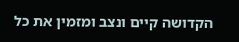הקדושה קיים ונצב ומזמין את כל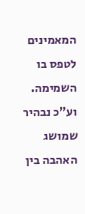המאמינים לטפס בו השמימה.
וע"כ נבהיר שמושג האהבה בין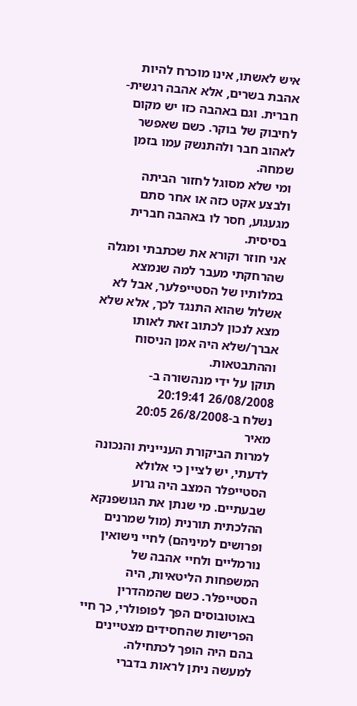איש לאשתו, אינו מוכרח להיות אהבת בשרים, אלא אהבה רגשית-חברית. וגם באהבה כזו יש מקום לחיבוק של בוקר. כשם שאפשר לאהוב חבר ולהתנשק עמו בזמן שמחה.
ומי שלא מסוגל לחזור הביתה ולבצע אקט כזה או אחר סתם מגעגוע, חסר לו באהבה חברית בסיסית.
אני חוזר וקורא את שכתבתי ומגלה שהרחקתי מעבר למה שנמצא במלותיו של הסטייפלער, אבל לא אשלול שהוא התנגד לכך, אלא שלא מצא לנכון לכתוב זאת לאותו אברך/שלא היה אמן הניסוח וההתבטאות.
תוקן על ידי מנהשורה ב- 26/08/2008 20:19:41
נשלח ב-26/8/2008 20:05
מאיר
למרות הביקורת העניינית והנכונה לדעתי, יש לציין כי אלולא הסטייפלר המצב היה גרוע שבעתיים. מי שנתן את הגושפנקא ההלכתית תורנית (מול שמרנים ופרושים למיניהם) לחיי נישואין נורמליים ולחיי אהבה של המשפחות הליטאיות, היה הסטייפלר. כשם שהמהדרין באוטובוסים הפך לפופולרי, כך חיי הפרישות שהחסידים מצטיינים בהם היה הופך לכתחילה.
למעשה ניתן לראות בדברי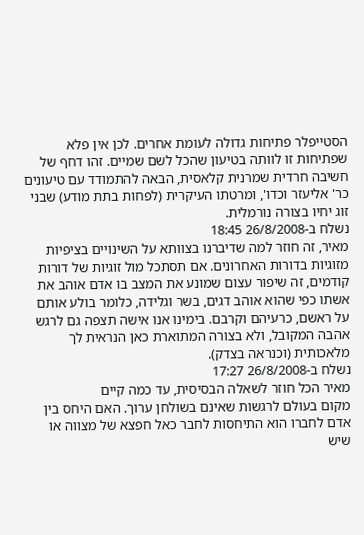הסטייפלר פתיחות גדולה לעומת אחרים. לכן אין פלא שפתיחות זו לוותה בטיעון שהכל לשם שמיים. זהו דחף של חשיבה חרדית שמרנית קלאסית, הבאה להתמודד עם טיעונים כר' אליעזר וכדו', ומרטתו העיקרית (לפחות בתת מודע) שבני זוג יחיו בצורה נורמלית.
נשלח ב-26/8/2008 18:45
מאיר, זה חוזר למה שדיברנו בצוותא על השינויים בציפיות מזוגיות בדורות האחרונים. אם תסתכל מול זוגיות של דורות קודמים, זה שיפור עצום שמונע את המצב בו אדם אוהב את אשתו כפי שהוא אוהב דגים, בשר וגלידה, כלומר בולע אותם על ראשם, כרעיהם וקרבם. בימינו אנו אישה תצפה גם לרגש אהבה המקובל, ולא בצורה המתוארת כאן הנראית לך מלאכותית (וכנראה בצדק).
נשלח ב-26/8/2008 17:27
מאיר הכל חוזר לשאלה הבסיסית, עד כמה קיים
מקום בעולם לרגשות שאינם בשולחן ערוך. האם היחס בין אדם לחברו הוא התיחסות לחבר כאל חפצא של מצווה או שיש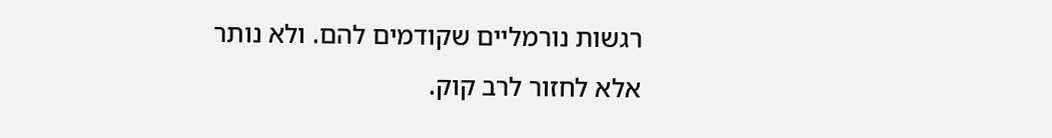רגשות נורמליים שקודמים להם. ולא נותר אלא לחזור לרב קוק.